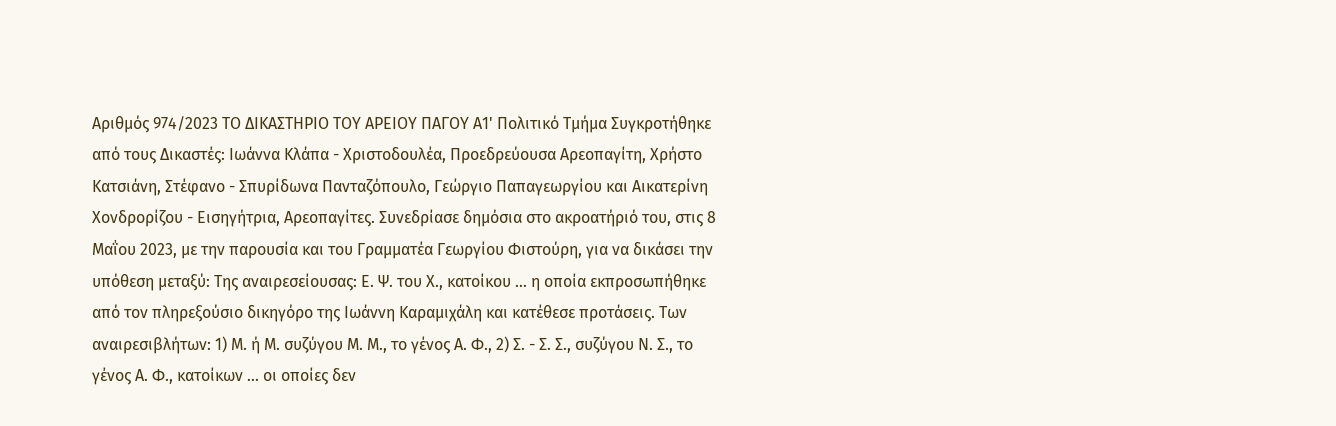Αριθμός 974/2023 ΤΟ ΔΙΚΑΣΤΗΡΙΟ ΤΟΥ ΑΡΕΙΟΥ ΠΑΓΟΥ Α1' Πολιτικό Τμήμα Συγκροτήθηκε από τους Δικαστές: Ιωάννα Κλάπα - Χριστοδουλέα, Προεδρεύουσα Αρεοπαγίτη, Χρήστο Κατσιάνη, Στέφανο - Σπυρίδωνα Πανταζόπουλο, Γεώργιο Παπαγεωργίου και Αικατερίνη Χονδρορίζου - Εισηγήτρια, Αρεοπαγίτες. Συνεδρίασε δημόσια στο ακροατήριό του, στις 8 Μαΐου 2023, με την παρουσία και του Γραμματέα Γεωργίου Φιστούρη, για να δικάσει την υπόθεση μεταξύ: Της αναιρεσείουσας: Ε. Ψ. του Χ., κατοίκου ... η οποία εκπροσωπήθηκε από τον πληρεξούσιο δικηγόρο της Ιωάννη Καραμιχάλη και κατέθεσε προτάσεις. Των αναιρεσιβλήτων: 1) Μ. ή Μ. συζύγου Μ. Μ., το γένος Α. Φ., 2) Σ. - Σ. Σ., συζύγου Ν. Σ., το γένος Α. Φ., κατοίκων ... οι οποίες δεν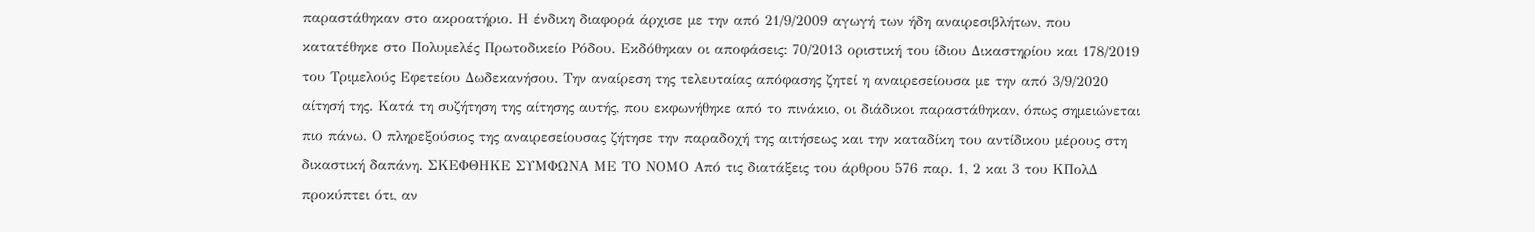παραστάθηκαν στο ακροατήριο. Η ένδικη διαφορά άρχισε με την από 21/9/2009 αγωγή των ήδη αναιρεσιβλήτων, που κατατέθηκε στο Πολυμελές Πρωτοδικείο Ρόδου. Εκδόθηκαν οι αποφάσεις: 70/2013 οριστική του ίδιου Δικαστηρίου και 178/2019 του Τριμελούς Εφετείου Δωδεκανήσου. Την αναίρεση της τελευταίας απόφασης ζητεί η αναιρεσείουσα με την από 3/9/2020 αίτησή της. Κατά τη συζήτηση της αίτησης αυτής, που εκφωνήθηκε από το πινάκιο, οι διάδικοι παραστάθηκαν, όπως σημειώνεται πιο πάνω. Ο πληρεξούσιος της αναιρεσείουσας ζήτησε την παραδοχή της αιτήσεως και την καταδίκη του αντίδικου μέρους στη δικαστική δαπάνη. ΣΚΕΦΘΗΚΕ ΣΥΜΦΩΝΑ ΜΕ ΤΟ ΝΟΜΟ Από τις διατάξεις του άρθρου 576 παρ. 1, 2 και 3 του ΚΠολΔ προκύπτει ότι, αν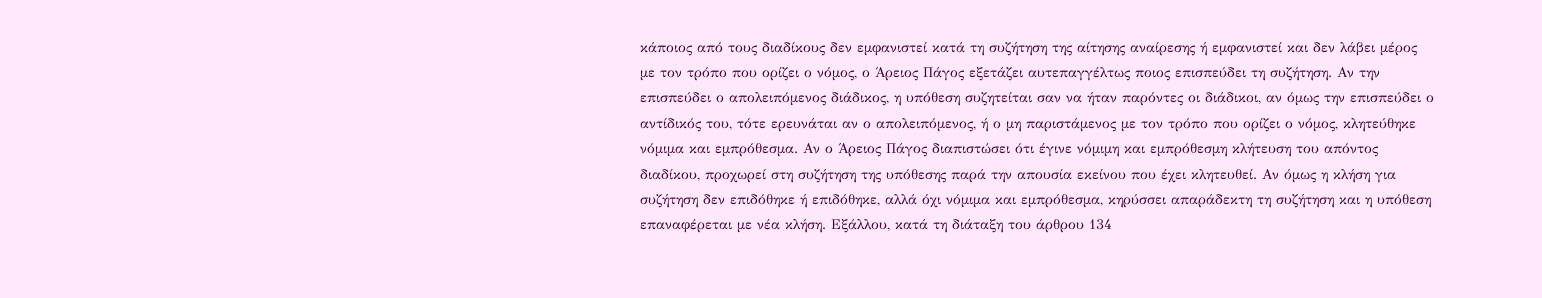κάποιος από τους διαδίκους δεν εμφανιστεί κατά τη συζήτηση της αίτησης αναίρεσης ή εμφανιστεί και δεν λάβει μέρος με τον τρόπο που ορίζει ο νόμος, ο Άρειος Πάγος εξετάζει αυτεπαγγέλτως ποιος επισπεύδει τη συζήτηση. Αν την επισπεύδει ο απολειπόμενος διάδικος, η υπόθεση συζητείται σαν να ήταν παρόντες οι διάδικοι, αν όμως την επισπεύδει ο αντίδικός του, τότε ερευνάται αν ο απολειπόμενος, ή ο μη παριστάμενος με τον τρόπο που ορίζει ο νόμος, κλητεύθηκε νόμιμα και εμπρόθεσμα. Αν ο Άρειος Πάγος διαπιστώσει ότι έγινε νόμιμη και εμπρόθεσμη κλήτευση του απόντος διαδίκου, προχωρεί στη συζήτηση της υπόθεσης παρά την απουσία εκείνου που έχει κλητευθεί. Αν όμως η κλήση για συζήτηση δεν επιδόθηκε ή επιδόθηκε, αλλά όχι νόμιμα και εμπρόθεσμα, κηρύσσει απαράδεκτη τη συζήτηση και η υπόθεση επαναφέρεται με νέα κλήση. Εξάλλου, κατά τη διάταξη του άρθρου 134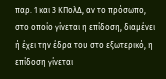παρ. 1 και 3 ΚΠολΔ, αν το πρόσωπο, στο οποίο γίνεται η επίδοση, διαμένει ή έχει την έδρα του στο εξωτερικό, η επίδοση γίνεται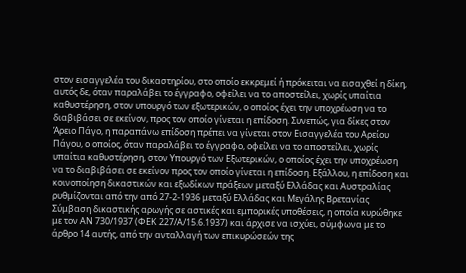στον εισαγγελέα του δικαστηρίου, στο οποίο εκκρεμεί ή πρόκειται να εισαχθεί η δίκη, αυτός δε, όταν παραλάβει το έγγραφο, οφείλει να το αποστείλει, χωρίς υπαίτια καθυστέρηση, στον υπουργό των εξωτερικών, ο οποίος έχει την υποχρέωση να το διαβιβάσει σε εκείνον, προς τον οποίο γίνεται η επίδοση. Συνεπώς, για δίκες στον Άρειο Πάγο, η παραπάνω επίδοση πρέπει να γίνεται στον Εισαγγελέα του Αρείου Πάγου, ο οποίος, όταν παραλάβει το έγγραφο, οφείλει να το αποστείλει, χωρίς υπαίτια καθυστέρηση, στον Υπουργό των Εξωτερικών, ο οποίος έχει την υποχρέωση να το διαβιβάσει σε εκείνον προς τον οποίο γίνεται η επίδοση. Εξάλλου, η επίδοση και κοινοποίηση δικαστικών και εξωδίκων πράξεων μεταξύ Ελλάδας και Αυστραλίας ρυθμίζονται από την από 27-2-1936 μεταξύ Ελλάδας και Μεγάλης Βρετανίας Σύμβαση δικαστικής αρωγής σε αστικές και εμπορικές υποθέσεις, η οποία κυρώθηκε με τον ΑΝ 730/1937 (ΦΕΚ 227/Α/15.6.1937) και άρχισε να ισχύει, σύμφωνα με το άρθρο 14 αυτής, από την ανταλλαγή των επικυρώσεών της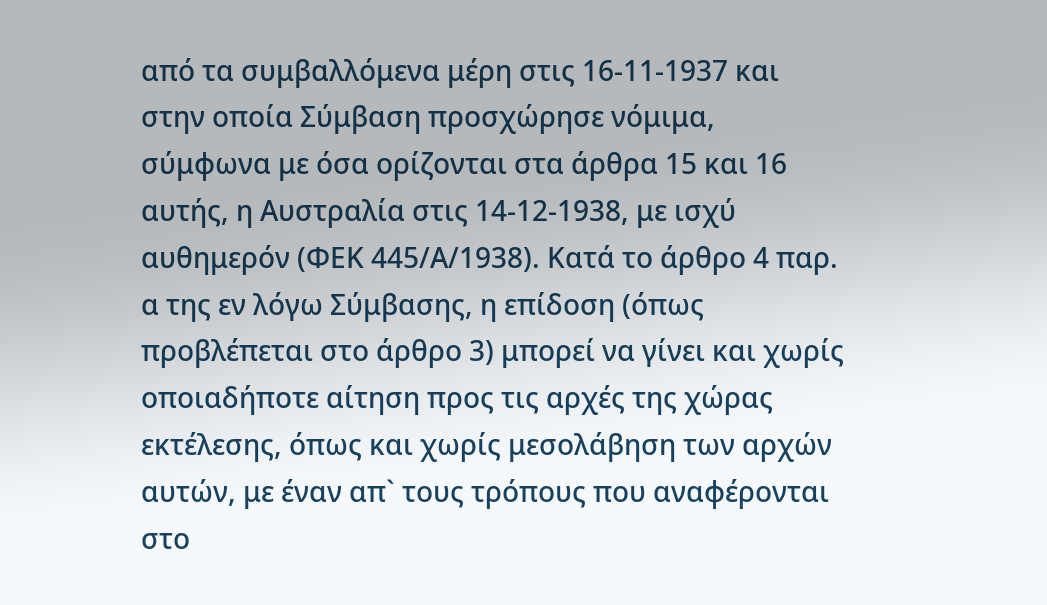από τα συμβαλλόμενα μέρη στις 16-11-1937 και στην οποία Σύμβαση προσχώρησε νόμιμα, σύμφωνα με όσα ορίζονται στα άρθρα 15 και 16 αυτής, η Αυστραλία στις 14-12-1938, με ισχύ αυθημερόν (ΦΕΚ 445/Α/1938). Κατά το άρθρο 4 παρ. α της εν λόγω Σύμβασης, η επίδοση (όπως προβλέπεται στο άρθρο 3) μπορεί να γίνει και χωρίς οποιαδήποτε αίτηση προς τις αρχές της χώρας εκτέλεσης, όπως και χωρίς μεσολάβηση των αρχών αυτών, με έναν απ` τους τρόπους που αναφέρονται στο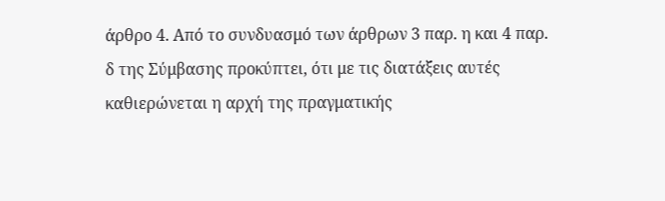άρθρο 4. Από το συνδυασμό των άρθρων 3 παρ. η και 4 παρ. δ της Σύμβασης προκύπτει, ότι με τις διατάξεις αυτές καθιερώνεται η αρχή της πραγματικής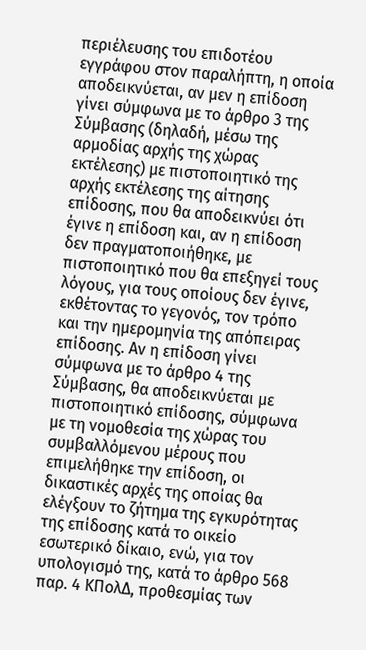περιέλευσης του επιδοτέου εγγράφου στον παραλήπτη, η οποία αποδεικνύεται, αν μεν η επίδοση γίνει σύμφωνα με το άρθρο 3 της Σύμβασης (δηλαδή, μέσω της αρμοδίας αρχής της χώρας εκτέλεσης) με πιστοποιητικό της αρχής εκτέλεσης της αίτησης επίδοσης, που θα αποδεικνύει ότι έγινε η επίδοση και, αν η επίδοση δεν πραγματοποιήθηκε, με πιστοποιητικό που θα επεξηγεί τους λόγους, για τους οποίους δεν έγινε, εκθέτοντας το γεγονός, τον τρόπο και την ημερομηνία της απόπειρας επίδοσης. Αν η επίδοση γίνει σύμφωνα με το άρθρο 4 της Σύμβασης, θα αποδεικνύεται με πιστοποιητικό επίδοσης, σύμφωνα με τη νομοθεσία της χώρας του συμβαλλόμενου μέρους που επιμελήθηκε την επίδοση, οι δικαστικές αρχές της οποίας θα ελέγξουν το ζήτημα της εγκυρότητας της επίδοσης κατά το οικείο εσωτερικό δίκαιο, ενώ, για τον υπολογισμό της, κατά το άρθρο 568 παρ. 4 ΚΠολΔ, προθεσμίας των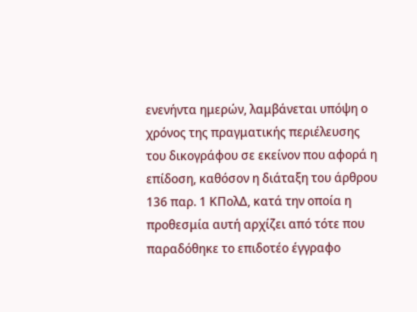ενενήντα ημερών, λαμβάνεται υπόψη ο χρόνος της πραγματικής περιέλευσης του δικογράφου σε εκείνον που αφορά η επίδοση, καθόσον η διάταξη του άρθρου 136 παρ. 1 ΚΠολΔ, κατά την οποία η προθεσμία αυτή αρχίζει από τότε που παραδόθηκε το επιδοτέο έγγραφο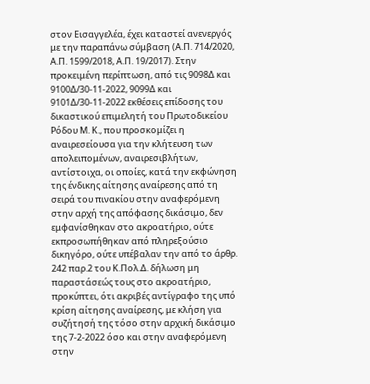στον Εισαγγελέα, έχει καταστεί ανενεργός με την παραπάνω σύμβαση (Α.Π. 714/2020, Α.Π. 1599/2018, Α.Π. 19/2017). Στην προκειμένη περίπτωση, από τις 9098Δ και 9100Δ/30-11-2022, 9099Δ και 9101Δ/30-11-2022 εκθέσεις επίδοσης του δικαστικού επιμελητή του Πρωτοδικείου Ρόδου Μ. Κ., που προσκομίζει η αναιρεσείουσα για την κλήτευση των απολειπομένων, αναιρεσιβλήτων, αντίστοιχα, οι οποίες, κατά την εκφώνηση της ένδικης αίτησης αναίρεσης από τη σειρά του πινακίου στην αναφερόμενη στην αρχή της απόφασης δικάσιμο, δεν εμφανίσθηκαν στο ακροατήριο, ούτε εκπροσωπήθηκαν από πληρεξούσιο δικηγόρο, ούτε υπέβαλαν την από το άρθρ. 242 παρ.2 του Κ.Πολ.Δ. δήλωση μη παραστάσεώς τους στο ακροατήριο, προκύπτει, ότι ακριβές αντίγραφο της υπό κρίση αίτησης αναίρεσης, με κλήση για συζήτησή της τόσο στην αρχική δικάσιμο της 7-2-2022 όσο και στην αναφερόμενη στην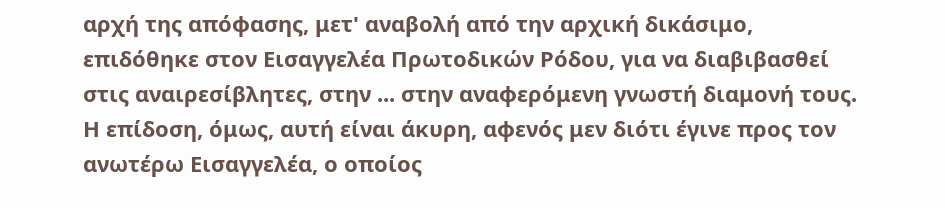αρχή της απόφασης, μετ' αναβολή από την αρχική δικάσιμο, επιδόθηκε στον Εισαγγελέα Πρωτοδικών Ρόδου, για να διαβιβασθεί στις αναιρεσίβλητες, στην ... στην αναφερόμενη γνωστή διαμονή τους. Η επίδοση, όμως, αυτή είναι άκυρη, αφενός μεν διότι έγινε προς τον ανωτέρω Εισαγγελέα, ο οποίος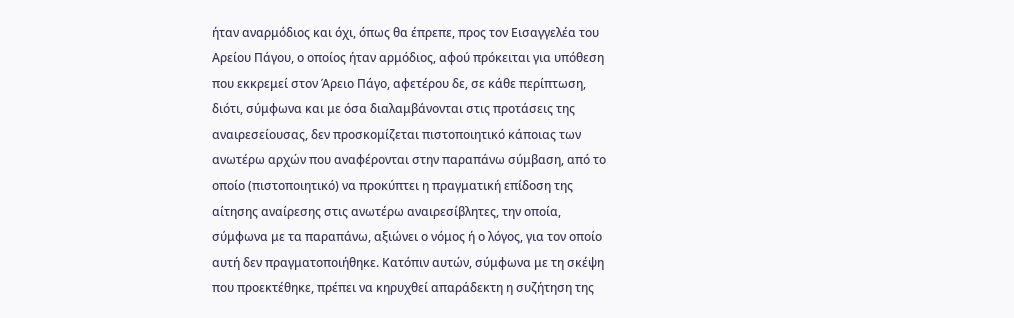ήταν αναρμόδιος και όχι, όπως θα έπρεπε, προς τον Εισαγγελέα του Αρείου Πάγου, ο οποίος ήταν αρμόδιος, αφού πρόκειται για υπόθεση που εκκρεμεί στον Άρειο Πάγο, αφετέρου δε, σε κάθε περίπτωση, διότι, σύμφωνα και με όσα διαλαμβάνονται στις προτάσεις της αναιρεσείουσας, δεν προσκομίζεται πιστοποιητικό κάποιας των ανωτέρω αρχών που αναφέρονται στην παραπάνω σύμβαση, από το οποίο (πιστοποιητικό) να προκύπτει η πραγματική επίδοση της αίτησης αναίρεσης στις ανωτέρω αναιρεσίβλητες, την οποία, σύμφωνα με τα παραπάνω, αξιώνει ο νόμος ή ο λόγος, για τον οποίο αυτή δεν πραγματοποιήθηκε. Κατόπιν αυτών, σύμφωνα με τη σκέψη που προεκτέθηκε, πρέπει να κηρυχθεί απαράδεκτη η συζήτηση της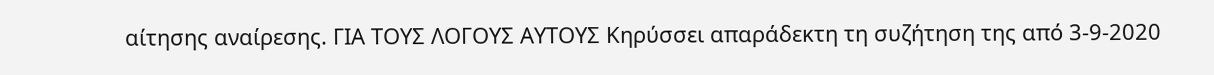αίτησης αναίρεσης. ΓΙΑ ΤΟΥΣ ΛΟΓΟΥΣ ΑΥΤΟΥΣ Κηρύσσει απαράδεκτη τη συζήτηση της από 3-9-2020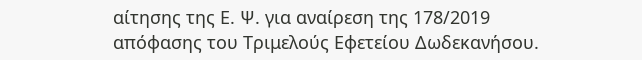αίτησης της Ε. Ψ. για αναίρεση της 178/2019 απόφασης του Τριμελούς Εφετείου Δωδεκανήσου.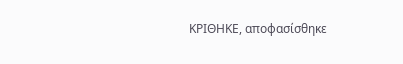ΚΡΙΘΗΚΕ, αποφασίσθηκε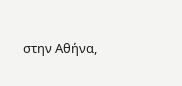στην Αθήνα,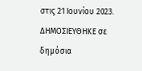στις 21 Ιουνίου 2023. ΔΗΜΟΣΙΕΥΘΗΚΕ σε δημόσια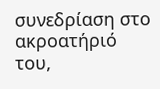συνεδρίαση στο ακροατήριό του,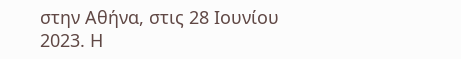στην Αθήνα, στις 28 Ιουνίου 2023. Η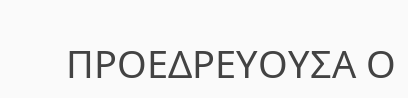ΠΡΟΕΔΡΕΥΟΥΣΑ Ο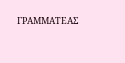ΓΡΑΜΜΑΤΕΑΣ